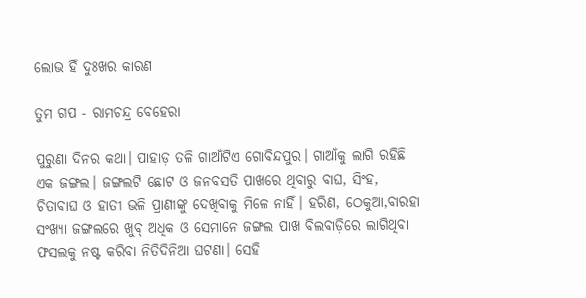ଲୋଭ ହିଁ ଦୁଃଖର କାରଣ

ତୁମ ଗପ - ରାମଚନ୍ଦ୍ର ବେହେରା

ପୁରୁଣା ଦିନର କଥା। ପାହାଡ଼ ତଳି ଗାଆଁଟିଏ ଗୋବିନ୍ଦପୁର। ଗାଆଁକୁ ଲାଗି ରହିଛି ଏକ ଜଙ୍ଗଲ। ଜଙ୍ଗଲଟି ଛୋଟ ଓ ଜନବସତି ପାଖରେ ଥିବାରୁ ବାଘ, ସିଂହ, ଚିତାବାଘ ଓ ହାତୀ ଭଳି ପ୍ରାଣୀଙ୍କୁ ଦେଖିବାକୁ ମିଳେ ନାହିଁ। ହରିଣ, ଠେକୁଆ,ବାରହା ସଂଖ୍ୟା ଜଙ୍ଗଲରେ ଖୁବ୍ ଅଧିକ ଓ ସେମାନେ ଜଙ୍ଗଲ ପାଖ ବିଲବାଡ଼ିରେ ଲାଗିଥିବା ଫସଲକୁ ନଷ୍ଟ କରିବା ନିତିଦିନିଆ ଘଟଣା। ସେହି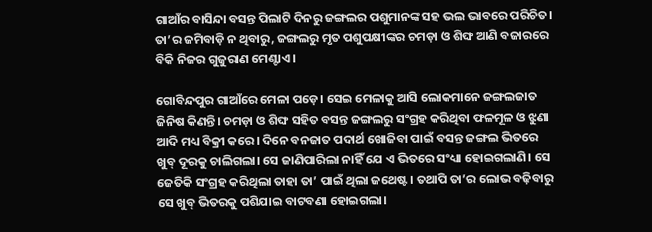ଗାଆଁର ବାସିନ୍ଦା ବସନ୍ତ ପିଲାଟି ଦିନରୁ ଜଙ୍ଗଲର ପଶୁମାନଙ୍କ ସହ ଭଲ ଭାବରେ ପରିଚିତ। ତା’ର ଜମିବାଡ଼ି ନ ଥିବାରୁ, ଜଙ୍ଗଲରୁ ମୃତ ପଶୁପକ୍ଷୀଙ୍କର ଚମଡ଼ା ଓ ଶିଙ୍ଘ ଆଣି ବଜାରରେ ବିକି ନିଜର ଗୁଜୁରାଣ ମେଣ୍ଟାଏ।

ଗୋବିନ୍ଦପୁର ଗାଆଁରେ ମେଳା ପଡ଼େ। ସେଇ ମେଳାକୁ ଆସି ଲୋକମାନେ ଜଙ୍ଗଲଜାତ ଜିନିଷ କିଣନ୍ତି। ଚମଡ଼ା ଓ ଶିଙ୍ଘ ସହିତ ବସନ୍ତ ଜଙ୍ଗଲରୁ ସଂଗ୍ରହ କରିଥିବା ଫଳମୂଳ ଓ ଝୁଣା ଆଦି ମଧ୍ୟ ବିକ୍ରୀ କରେ। ଦିନେ ବନଜାତ ପଦାର୍ଥ ଖୋଜିବା ପାଇଁ ବସନ୍ତ ଜଙ୍ଗଲ ଭିତରେ ଖୁବ୍‌ ଦୂରକୁ ଚାଲିଗଲା। ସେ ଜାଣିପାରିଲା ନାହିଁ ଯେ ଏ ଭିତରେ ସଂଧ୍ୟା ହୋଇଗଲାଣି। ସେ ଜେତିକି ସଂଗ୍ରହ କରିଥିଲା ତାହା ତା’ ପାଇଁ ଥିଲା ଜଥେଷ୍ଟ। ତଥାପି ତା’ର ଲୋଭ ବଢ଼ିବାରୁ ସେ ଖୁବ୍‌ ଭିତରକୁ ପଶିଯାଇ ବାଟବଣା ହୋଇଗଲା।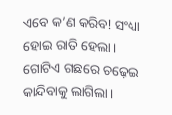ଏବେ କ’ଣ କରିବ! ସଂଧ୍ୟା ହୋଇ ରାତି ହେଲା। ଗୋଟିଏ ଗଛରେ ଚଢ଼େଇ କାନ୍ଦିବାକୁ ଲାଗିଲା।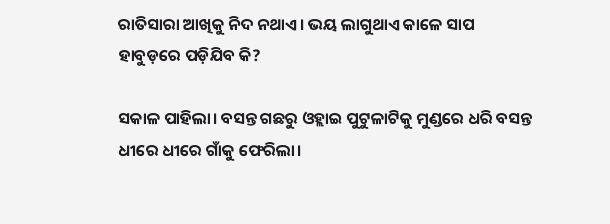ରାତିସାରା ଆଖିକୁ ନିଦ ନଥାଏ। ଭୟ ଲାଗୁଥାଏ କାଳେ ସାପ ହାବୁଡ଼ରେ ପଡ଼ିଯିବ କି?

ସକାଳ ପାହିଲା। ବସନ୍ତ ଗଛରୁ ‌ଓହ୍ଲାଇ ପୁଟୁଳାଟିକୁ ମୁଣ୍ଡରେ ଧରି ବସନ୍ତ ଧୀରେ ଧୀରେ ଗାଁକୁ ଫେରିଲା।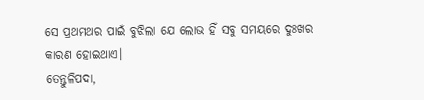ସେ ପ୍ରଥମଥର ପାଇଁ ବୁଝିଲା ଯେ ଲୋଭ ହିଁ ସବୁ ସମୟରେ ଦୁଃଖର କାରଣ ହୋଇଥାଏ।
ତେନ୍ତୁଳିପଦା,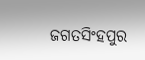ଜଗତସିଂହପୁର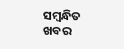ସମ୍ବନ୍ଧିତ ଖବର